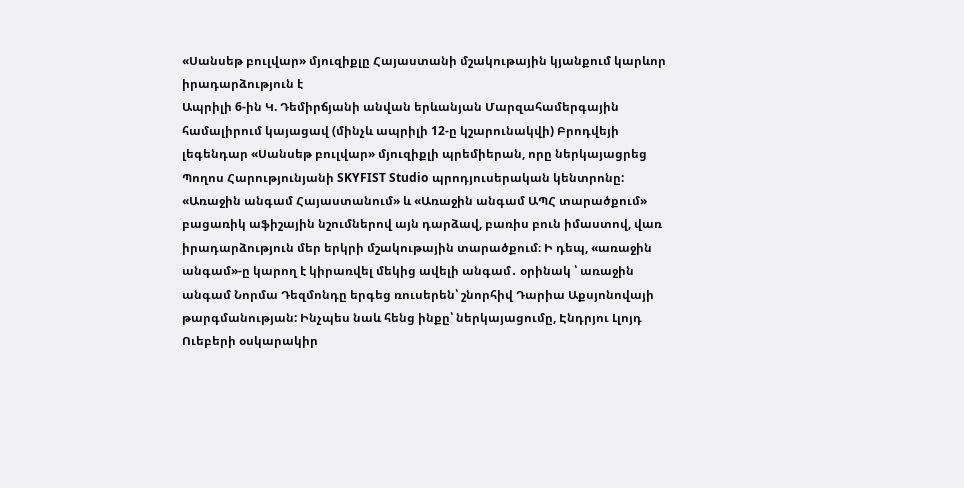«Սանսեթ բուլվար» մյուզիքլը Հայաստանի մշակութային կյանքում կարևոր իրադարձություն է
Ապրիլի 6-ին Կ. Դեմիրճյանի անվան երևանյան Մարզահամերգային համալիրում կայացավ (մինչև ապրիլի 12-ը կշարունակվի) Բրոդվեյի լեգենդար «Սանսեթ բուլվար» մյուզիքլի պրեմիերան, որը ներկայացրեց Պողոս Հարությունյանի SKYFIST Studio պրոդյուսերական կենտրոնը: «Առաջին անգամ Հայաստանում» և «Առաջին անգամ ԱՊՀ տարածքում» բացառիկ աֆիշային նշումներով այն դարձավ, բառիս բուն իմաստով, վառ իրադարձություն մեր երկրի մշակութային տարածքում։ Ի դեպ, «առաջին անգամ»-ը կարող է կիրառվել մեկից ավելի անգամ․ օրինակ ՝ առաջին անգամ Նորմա Դեզմոնդը երգեց ռուսերեն՝ շնորհիվ Դարիա Աքսյոնովայի թարգմանության: Ինչպես նաև հենց ինքը՝ ներկայացումը, Էնդրյու Լլոյդ Ուեբերի օսկարակիր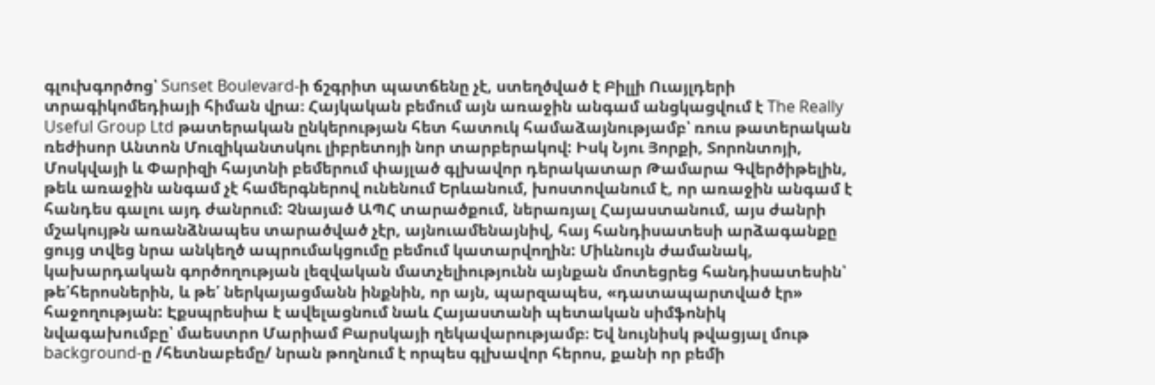գլուխգործոց՝ Sunset Boulevard-ի ճշգրիտ պատճենը չէ, ստեղծված է Բիլլի Ուայլդերի տրագիկոմեդիայի հիման վրա։ Հայկական բեմում այն առաջին անգամ անցկացվում է The Really Useful Group Ltd թատերական ընկերության հետ հատուկ համաձայնությամբ՝ ռուս թատերական ռեժիսոր Անտոն Մուզիկանտսկու լիբրետոյի նոր տարբերակով: Իսկ Նյու Յորքի, Տորոնտոյի, Մոսկվայի և Փարիզի հայտնի բեմերում փայլած գլխավոր դերակատար Թամարա Գվերծիթելին, թեև առաջին անգամ չէ համերգներով ունենում Երևանում, խոստովանում է, որ առաջին անգամ է հանդես գալու այդ ժանրում: Չնայած ԱՊՀ տարածքում, ներառյալ Հայաստանում, այս ժանրի մշակույթն առանձնապես տարածված չէր, այնուամենայնիվ, հայ հանդիսատեսի արձագանքը ցույց տվեց նրա անկեղծ ապրումակցումը բեմում կատարվողին: Միևնույն ժամանակ, կախարդական գործողության լեզվական մատչելիությունն այնքան մոտեցրեց հանդիսատեսին՝ թե՛հերոսներին, և թե՛ ներկայացմանն ինքնին, որ այն, պարզապես, «դատապարտված էր» հաջողության: Էքսպրեսիա է ավելացնում նաև Հայաստանի պետական սիմֆոնիկ նվագախումբը՝ մաեստրո Մարիամ Բարսկայի ղեկավարությամբ։ Եվ նույնիսկ թվացյալ մութ background-ը /հետնաբեմը/ նրան թողնում է որպես գլխավոր հերոս, քանի որ բեմի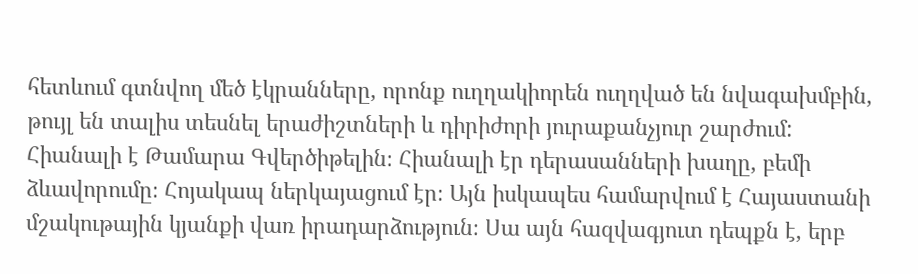հետևում գտնվող մեծ էկրանները, որոնք ուղղակիորեն ուղղված են նվագախմբին, թույլ են տալիս տեսնել երաժիշտների և դիրիժորի յուրաքանչյուր շարժում:
Հիանալի է Թամարա Գվերծիթելին։ Հիանալի էր դերասանների խաղը, բեմի ձևավորումը։ Հոյակապ ներկայացում էր։ Այն իսկապես համարվում է Հայաստանի մշակութային կյանքի վառ իրադարձություն։ Սա այն հազվագյուտ դեպքն է, երբ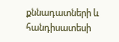քննադատների և հանդիսատեսի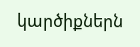կարծիքներն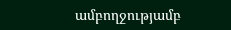ամբողջությամբ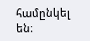համընկել են։